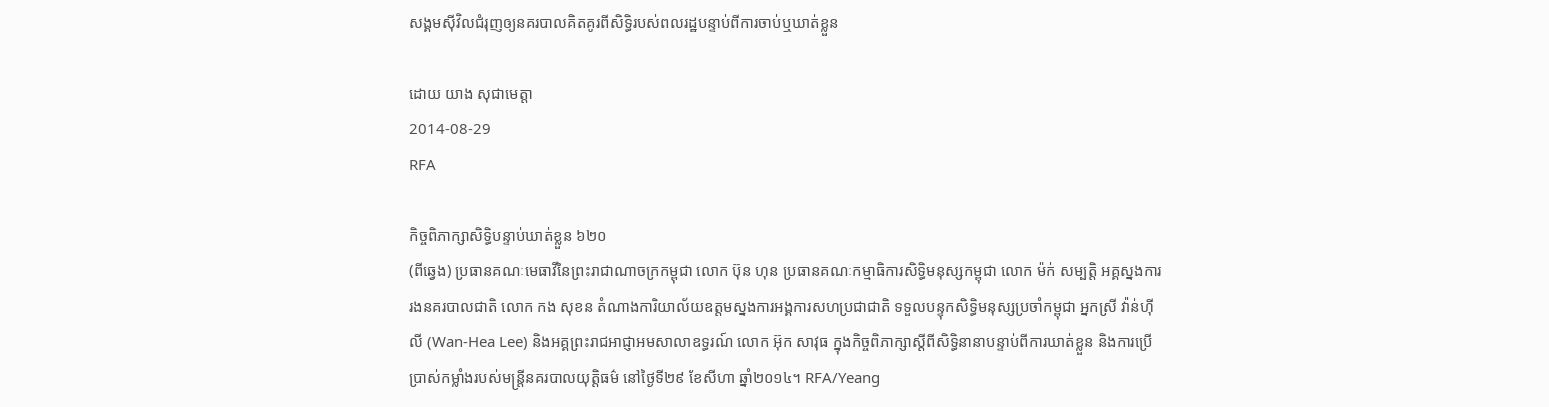សង្គមស៊ីវិលជំរុញឲ្យនគរបាលគិតគូរពីសិទ្ធិរបស់ពលរដ្ឋបន្ទាប់ពីការចាប់ឬឃាត់ខ្លួន

ដោយ យាង សុជាមេត្តា
2014-08-29
RFA

កិច្ចពិភាក្សាសិទ្ធិបន្ទាប់ឃាត់ខ្លួន ៦២០
(ពីឆ្វេង) ប្រធានគណៈមេធាវីនៃព្រះរាជាណាចក្រកម្ពុជា លោក ប៊ុន ហុន ប្រធានគណៈកម្មាធិការសិទ្ធិមនុស្សកម្ពុជា លោក ម៉ក់ សម្បត្តិ អគ្គស្នងការរងនគរបាលជាតិ លោក កង សុខន តំណាងការិយាល័យឧត្ដមស្នងការអង្គការសហប្រជាជាតិ ទទួលបន្ទុកសិទ្ធិមនុស្សប្រចាំកម្ពុជា អ្នកស្រី វ៉ាន់ហ៊ី លី (Wan-Hea Lee) និងអគ្គព្រះរាជអាជ្ញាអមសាលាឧទ្ធរណ៍ លោក អ៊ុក សាវុធ ក្នុងកិច្ចពិភាក្សាស្ដីពីសិទ្ធិនានាបន្ទាប់ពីការឃាត់ខ្លួន និងការប្រើប្រាស់កម្លាំងរបស់មន្ត្រីនគរបាលយុត្តិធម៌ នៅថ្ងៃទី២៩ ខែសីហា ឆ្នាំ២០១៤។ RFA/Yeang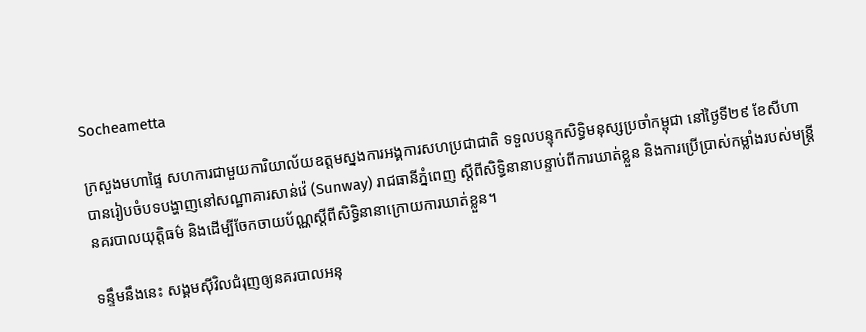Socheametta

ក្រសួងមហាផ្ទៃ សហការជាមួយការិយាល័យឧត្ដមស្នងការអង្គការសហប្រជាជាតិ ទទួលបន្ទុកសិទ្ធិមនុស្សប្រចាំកម្ពុជា នៅថ្ងៃទី២៩ ខែសីហា បានរៀបចំបទបង្ហាញនៅសណ្ឋាគារសាន់វ៉េ (Sunway) រាជធានីភ្នំពេញ ស្ដីពីសិទ្ធិនានាបន្ទាប់ពីការឃាត់ខ្លួន និងការប្រើប្រាស់កម្លាំងរបស់មន្ត្រីនគរបាលយុត្តិធម៌ និងដើម្បីចែកចាយប័ណ្ណស្ដីពីសិទ្ធិនានាក្រោយការឃាត់ខ្លួន។

ទន្ទឹមនឹងនេះ សង្គមស៊ីវិលជំរុញឲ្យនគរបាលអនុ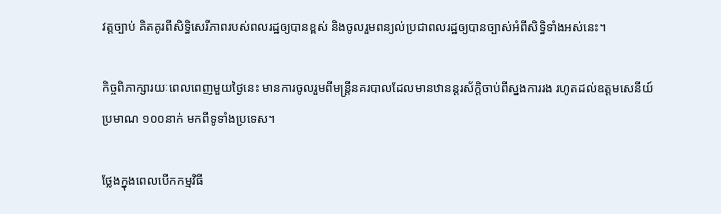វត្តច្បាប់ គិតគូរពីសិទ្ធិសេរីភាពរបស់ពលរដ្ឋឲ្យបានខ្ពស់ និងចូលរួមពន្យល់ប្រជាពលរដ្ឋឲ្យបានច្បាស់អំពីសិទ្ធិទាំងអស់នេះ។

កិច្ចពិភាក្សារយៈពេលពេញមួយថ្ងៃនេះ មានការចូលរួមពីមន្ត្រីនគរបាលដែលមានឋានន្តរស័ក្តិចាប់ពីស្នងការរង រហូតដល់ឧត្ដមសេនីយ៍ ប្រមាណ ១០០នាក់ មកពីទូទាំងប្រទេស។

ថ្លែងក្នុងពេលបើកកម្មវិធី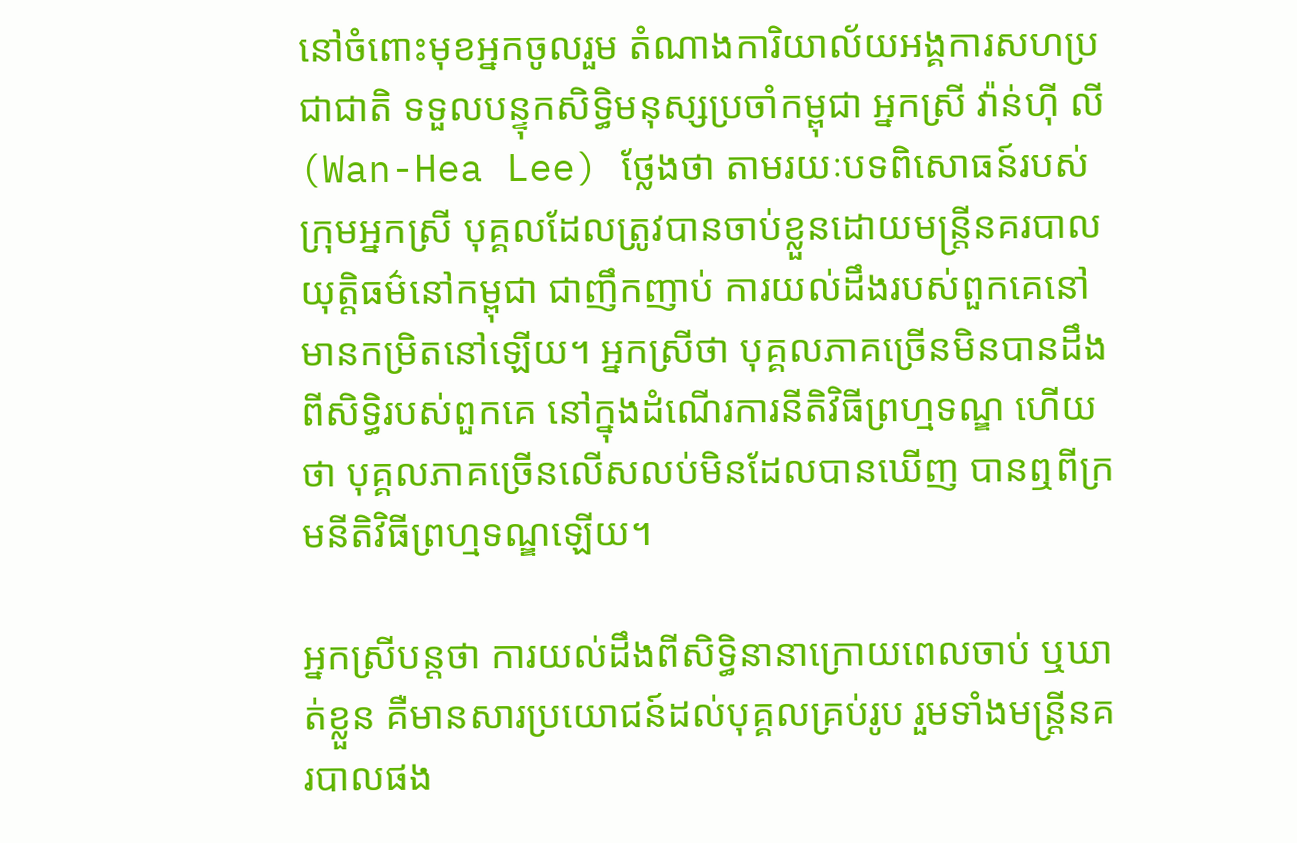នៅចំពោះមុខអ្នកចូលរួម តំណាងការិយាល័យអង្គការសហប្រជាជាតិ ទទួលបន្ទុកសិទ្ធិមនុស្សប្រចាំកម្ពុជា អ្នកស្រី វ៉ាន់ហ៊ី លី (Wan-Hea Lee) ថ្លែងថា តាមរយៈបទពិសោធន៍របស់ក្រុមអ្នកស្រី បុគ្គលដែលត្រូវបានចាប់ខ្លួនដោយមន្ត្រីនគរបាលយុត្តិធម៌នៅកម្ពុជា ជាញឹកញាប់ ការយល់ដឹងរបស់ពួកគេនៅមានកម្រិតនៅឡើយ។ អ្នកស្រីថា បុគ្គលភាគច្រើនមិនបានដឹងពីសិទ្ធិរបស់ពួកគេ នៅក្នុងដំណើរការនីតិវិធីព្រហ្មទណ្ឌ ហើយថា បុគ្គលភាគច្រើនលើសលប់មិនដែលបានឃើញ បានឮពីក្រមនីតិវិធីព្រហ្មទណ្ឌឡើយ។

អ្នកស្រីបន្តថា ការយល់ដឹងពីសិទ្ធិនានាក្រោយពេលចាប់ ឬឃាត់ខ្លួន គឺមានសារប្រយោជន៍ដល់បុគ្គលគ្រប់រូប រួមទាំងមន្ត្រីនគរបាលផង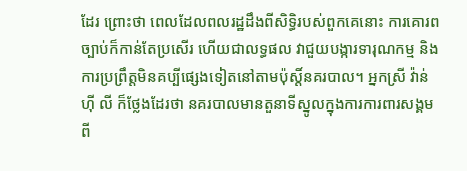ដែរ ព្រោះថា ពេលដែលពលរដ្ឋដឹងពីសិទ្ធិរបស់ពួកគេនោះ ការគោរពច្បាប់ក៏កាន់តែប្រសើរ ហើយជាលទ្ធផល វាជួយបង្ការទារុណកម្ម និងការប្រព្រឹត្តមិនគប្បីផ្សេងទៀតនៅតាមប៉ុស្តិ៍នគរបាល។ អ្នកស្រី វ៉ាន់ហ៊ី លី ក៏ថ្លែងដែរថា នគរបាលមានតួនាទីស្នូលក្នុងការការពារសង្គមពី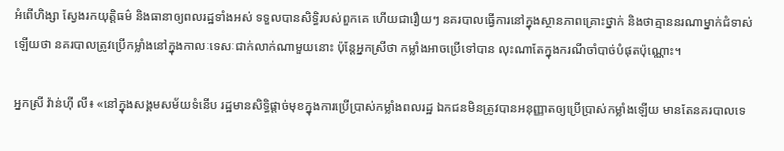អំពើហិង្សា ស្វែងរកយុត្តិធម៌ និងធានាឲ្យពលរដ្ឋទាំងអស់ ទទួលបានសិទ្ធិរបស់ពួកគេ ហើយជារឿយៗ នគរបាលធ្វើការនៅក្នុងស្ថានភាពគ្រោះថ្នាក់ និងថាគ្មាននរណាម្នាក់ជំទាស់ឡើយថា នគរបាលត្រូវប្រើកម្លាំងនៅក្នុងកាលៈទេសៈជាក់លាក់ណាមួយនោះ ប៉ុន្តែអ្នកស្រីថា កម្លាំងអាចប្រើទៅបាន លុះណាតែក្នុងករណីចាំបាច់បំផុតប៉ុណ្ណោះ។

អ្នកស្រី វ៉ាន់ហ៊ី លី៖ «នៅក្នុងសង្គមសម័យទំនើប រដ្ឋមានសិទ្ធិផ្តាច់មុខក្នុងការប្រើប្រាស់កម្លាំងពលរដ្ឋ ឯកជនមិនត្រូវបានអនុញ្ញាតឲ្យប្រើប្រាស់កម្លាំងឡើយ មានតែនគរបាលទេ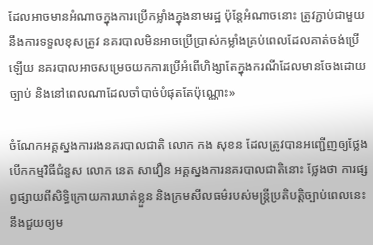ដែលអាចមានអំណាចក្នុងការប្រើកម្លាំងក្នុងនាមរដ្ឋ ប៉ុន្តែអំណាចនោះ ត្រូវភ្ជាប់ជាមួយនឹងការទទួលខុសត្រូវ នគរបាលមិនអាចប្រើប្រាស់កម្លាំងគ្រប់ពេលដែលគាត់ចង់ប្រើឡើយ នគរបាលអាចសម្រេចយកការប្រើអំពើហិង្សាតែក្នុងករណីដែលមានចែងដោយច្បាប់ និងនៅពេលណាដែលចាំបាច់បំផុតតែប៉ុណ្ណោះ»

ចំណែកអគ្គស្នងការរងនគរបាលជាតិ លោក កង សុខន ដែលត្រូវបានអញ្ជើញឲ្យថ្លែងបើកកម្មវិធីជំនួស លោក នេត សាវឿន អគ្គស្នងការនគរបាលជាតិនោះ ថ្លែងថា ការផ្សព្វផ្សាយពីសិទ្ធិក្រោយការឃាត់ខ្លួន និងក្រមសីលធម៌របស់មន្ត្រីប្រតិបត្តិច្បាប់ពេលនេះ នឹងជួយឲ្យម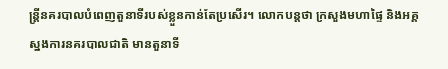ន្ត្រីនគរបាលបំពេញតួនាទីរបស់ខ្លួនកាន់តែប្រសើរ។ លោកបន្តថា ក្រសួងមហាផ្ទៃ និងអគ្គស្នងការនគរបាលជាតិ មានតួនាទី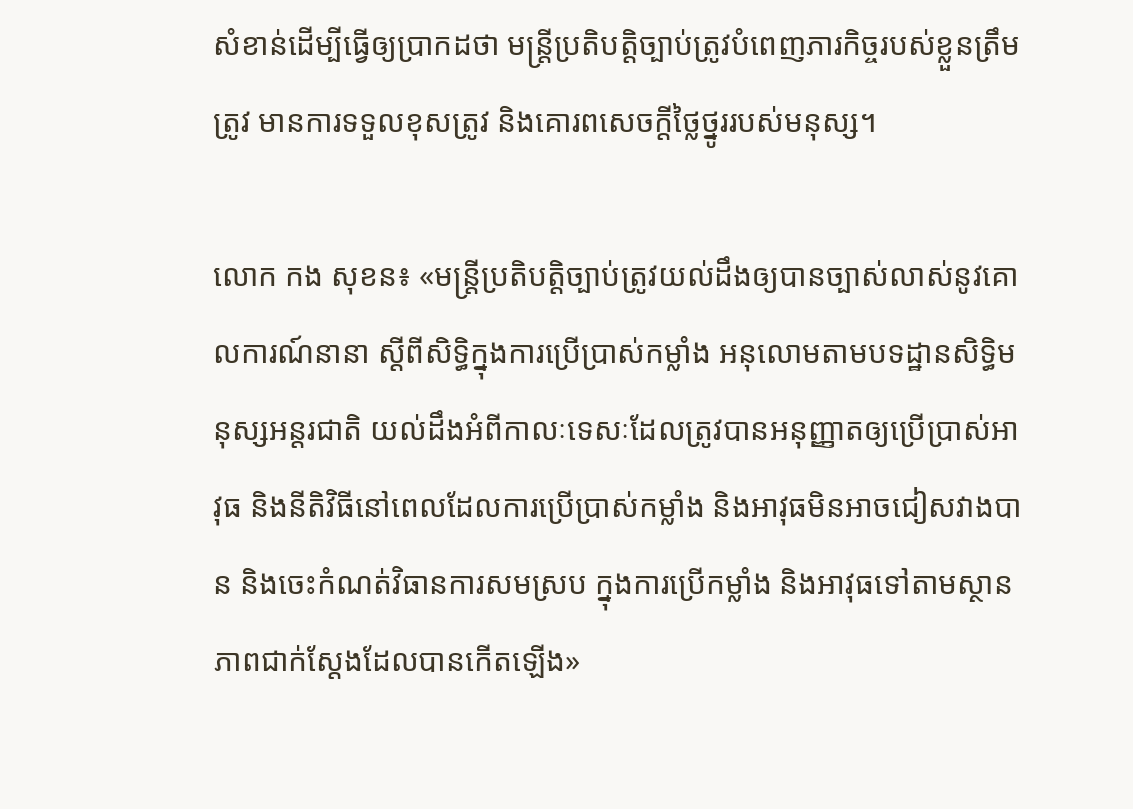សំខាន់ដើម្បីធ្វើឲ្យប្រាកដថា មន្ត្រីប្រតិបត្តិច្បាប់ត្រូវបំពេញភារកិច្ចរបស់ខ្លួនត្រឹមត្រូវ មានការទទួលខុសត្រូវ និងគោរពសេចក្តីថ្លៃថ្នូររបស់មនុស្ស។

លោក កង សុខន៖ «មន្ត្រីប្រតិបត្តិច្បាប់ត្រូវយល់ដឹងឲ្យបានច្បាស់លាស់នូវគោលការណ៍នានា ស្ដីពីសិទ្ធិក្នុងការប្រើប្រាស់កម្លាំង អនុលោមតាមបទដ្ឋានសិទ្ធិមនុស្សអន្តរជាតិ យល់ដឹងអំពីកាលៈទេសៈដែលត្រូវបានអនុញ្ញាតឲ្យប្រើប្រាស់អាវុធ និងនីតិវិធីនៅពេលដែលការប្រើប្រាស់កម្លាំង និងអាវុធមិនអាចជៀសវាងបាន និងចេះកំណត់វិធានការសមស្រប ក្នុងការប្រើកម្លាំង និងអាវុធទៅតាមស្ថានភាពជាក់ស្តែងដែលបានកើតឡើង»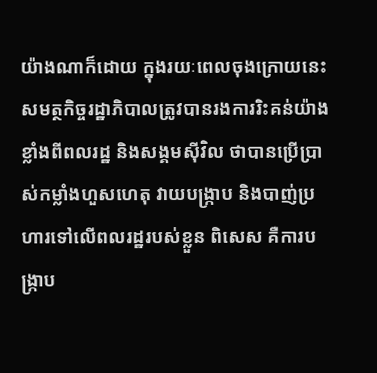យ៉ាងណាក៏ដោយ ក្នុងរយៈពេលចុងក្រោយនេះ សមត្ថកិច្ចរដ្ឋាភិបាលត្រូវបានរងការរិះគន់យ៉ាងខ្លាំងពីពលរដ្ឋ និងសង្គមស៊ីវិល ថាបានប្រើប្រាស់កម្លាំងហួសហេតុ វាយបង្ក្រាប និងបាញ់ប្រហារទៅលើពលរដ្ឋរបស់ខ្លួន ពិសេស គឺការបង្ក្រាប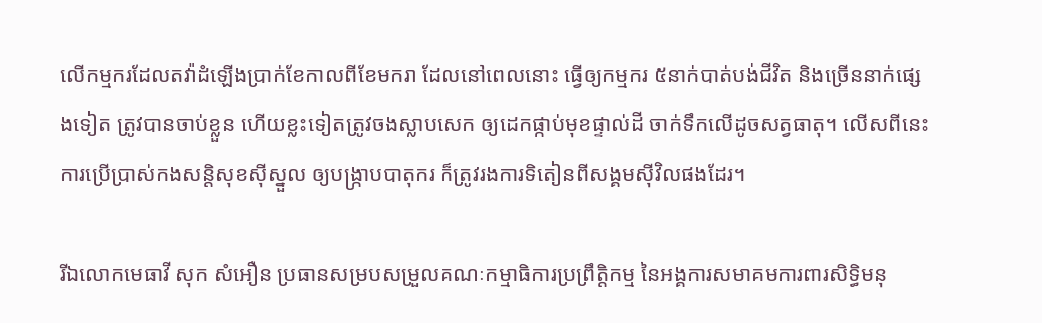លើកម្មករដែលតវ៉ាដំឡើងប្រាក់ខែកាលពីខែមករា ដែលនៅពេលនោះ ធ្វើឲ្យកម្មករ ៥នាក់បាត់បង់ជីវិត និងច្រើននាក់ផ្សេងទៀត ត្រូវបានចាប់ខ្លួន ហើយខ្លះទៀតត្រូវចងស្លាបសេក ឲ្យដេកផ្កាប់មុខផ្ទាល់ដី ចាក់ទឹកលើដូចសត្វធាតុ។ លើសពីនេះ ការប្រើប្រាស់កងសន្តិសុខស៊ីស្នួល ឲ្យបង្ក្រាបបាតុករ ក៏ត្រូវរងការទិតៀនពីសង្គមស៊ីវិលផងដែរ។

រីឯលោកមេធាវី សុក សំអឿន ប្រធានសម្របសម្រួលគណៈកម្មាធិការប្រព្រឹត្តិកម្ម នៃអង្គការសមាគមការពារសិទ្ធិមនុ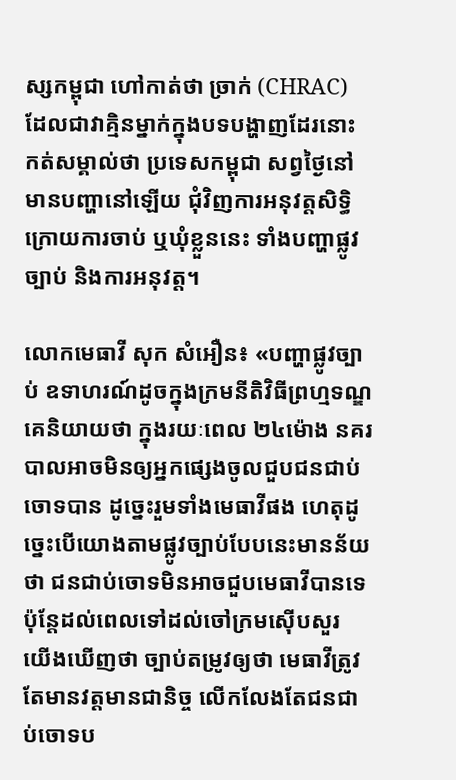ស្សកម្ពុជា ហៅកាត់ថា ច្រាក់ (CHRAC) ដែលជាវាគ្មិនម្នាក់ក្នុងបទបង្ហាញដែរនោះ កត់សម្គាល់ថា ប្រទេសកម្ពុជា សព្វថ្ងៃនៅមានបញ្ហានៅឡើយ ជុំវិញការអនុវត្តសិទ្ធិក្រោយការចាប់ ឬឃុំខ្លួននេះ ទាំងបញ្ហាផ្លូវច្បាប់ និងការអនុវត្ត។

លោកមេធាវី សុក សំអឿន៖ «បញ្ហាផ្លូវច្បាប់ ឧទាហរណ៍ដូចក្នុងក្រមនីតិវិធីព្រហ្មទណ្ឌ គេនិយាយថា ក្នុងរយៈពេល ២៤ម៉ោង នគរបាលអាចមិនឲ្យអ្នកផ្សេងចូលជួបជនជាប់ចោទបាន ដូច្នេះរួមទាំងមេធាវីផង ហេតុដូច្នេះបើយោងតាមផ្លូវច្បាប់បែបនេះមានន័យថា ជនជាប់ចោទមិនអាចជួបមេធាវីបានទេ ប៉ុន្តែដល់ពេលទៅដល់ចៅក្រមស៊ើបសួរ យើងឃើញថា ច្បាប់តម្រូវឲ្យថា មេធាវីត្រូវតែមានវត្តមានជានិច្ច លើកលែងតែជនជាប់ចោទប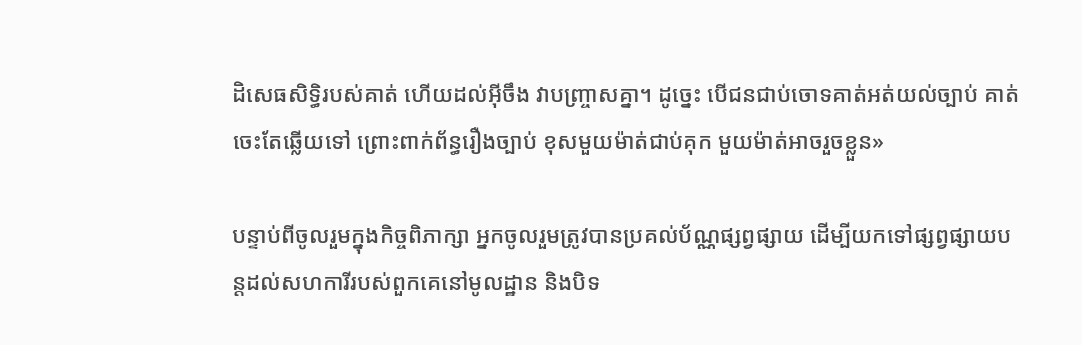ដិសេធសិទ្ធិរបស់គាត់ ហើយដល់អ៊ីចឹង វាបញ្ច្រាសគ្នា។ ដូច្នេះ បើជនជាប់ចោទគាត់អត់យល់ច្បាប់ គាត់ចេះតែឆ្លើយទៅ ព្រោះពាក់ព័ន្ធរឿងច្បាប់ ខុសមួយម៉ាត់ជាប់គុក មួយម៉ាត់អាចរួចខ្លួន»

បន្ទាប់ពីចូលរួមក្នុងកិច្ចពិភាក្សា អ្នកចូលរួមត្រូវបានប្រគល់ប័ណ្ណផ្សព្វផ្សាយ ដើម្បីយកទៅផ្សព្វផ្សាយបន្តដល់សហការីរបស់ពួកគេនៅមូលដ្ឋាន និងបិទ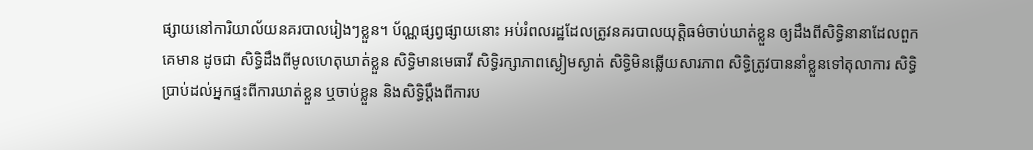ផ្សាយនៅការិយាល័យនគរបាលរៀងៗខ្លួន។ ប័ណ្ណផ្សព្វផ្សាយនោះ អប់រំពលរដ្ឋដែលត្រូវនគរបាលយុត្តិធម៌ចាប់ឃាត់ខ្លួន ឲ្យដឹងពីសិទ្ធិនានាដែលពួកគេមាន ដូចជា សិទ្ធិដឹងពីមូលហេតុឃាត់ខ្លួន សិទ្ធិមានមេធាវី សិទ្ធិរក្សាភាពស្ងៀមស្ងាត់ សិទ្ធិមិនឆ្លើយសារភាព សិទ្ធិត្រូវបាននាំខ្លួនទៅតុលាការ សិទ្ធិប្រាប់ដល់អ្នកផ្ទះពីការឃាត់ខ្លួន ឬចាប់ខ្លួន និងសិទ្ធិប្ដឹងពីការប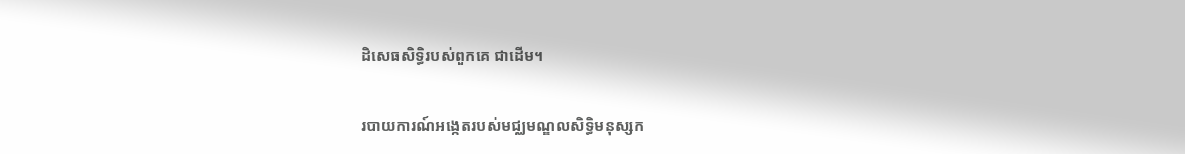ដិសេធសិទ្ធិរបស់ពួកគេ ជាដើម។

របាយការណ៍អង្កេតរបស់មជ្ឈមណ្ឌលសិទ្ធិមនុស្សក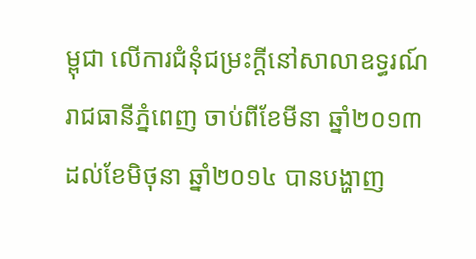ម្ពុជា លើការជំនុំជម្រះក្តីនៅសាលាឧទ្ធរណ៍រាជធានីភ្នំពេញ ចាប់ពីខែមីនា ឆ្នាំ២០១៣ ដល់ខែមិថុនា ឆ្នាំ២០១៤ បានបង្ហាញ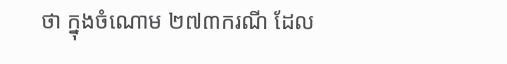ថា ក្នុងចំណោម ២៧៣ករណី ដែល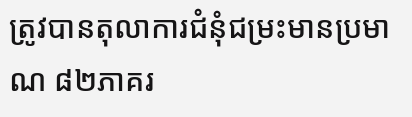ត្រូវបានតុលាការជំនុំជម្រះមានប្រមាណ ៨២ភាគរ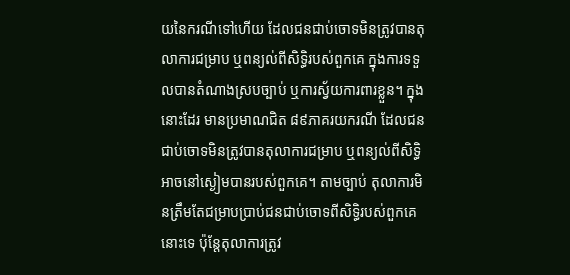យនៃករណីទៅហើយ ដែលជនជាប់ចោទមិនត្រូវបានតុលាការជម្រាប ឬពន្យល់ពីសិទ្ធិរបស់ពួកគេ ក្នុងការទទួលបានតំណាងស្របច្បាប់ ឬការស្វ័យការពារខ្លួន។ ក្នុងនោះដែរ មានប្រមាណជិត ៨៩ភាគរយករណី ដែលជនជាប់ចោទមិនត្រូវបានតុលាការជម្រាប ឬពន្យល់ពីសិទ្ធិអាចនៅស្ងៀមបានរបស់ពួកគេ។ តាមច្បាប់ តុលាការមិនត្រឹមតែជម្រាបប្រាប់ជនជាប់ចោទពីសិទ្ធិរបស់ពួកគេនោះទេ ប៉ុន្តែតុលាការត្រូវ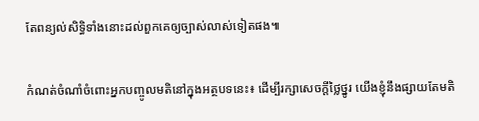តែពន្យល់សិទ្ធិទាំងនោះដល់ពួកគេឲ្យច្បាស់លាស់ទៀតផង៕

កំណត់ចំណាំចំពោះអ្នកបញ្ចូលមតិនៅក្នុងអត្ថបទនេះ៖ ដើម្បីរក្សាសេចក្ដីថ្លៃថ្នូរ យើងខ្ញុំនឹងផ្សាយតែមតិ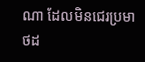ណា ដែលមិនជេរប្រមាថដ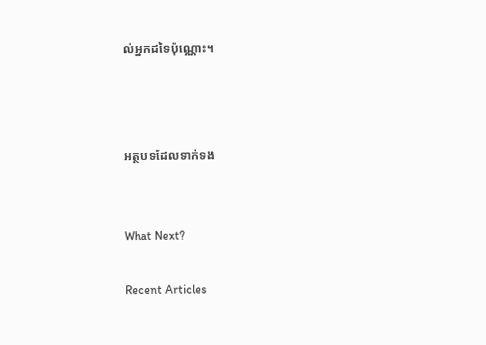ល់អ្នកដទៃប៉ុណ្ណោះ។



អត្ថបទដែលទាក់ទង


What Next?

Recent Articles